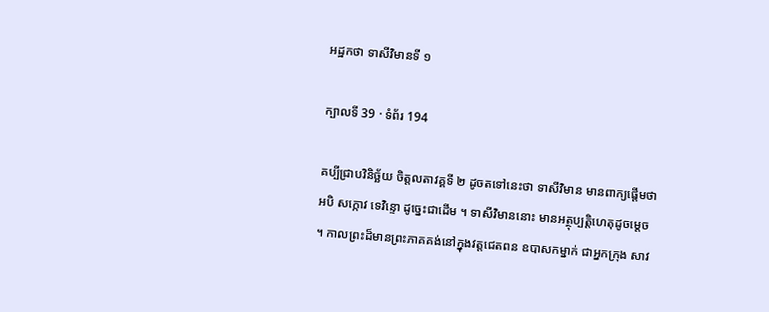អដ្ឋកថា ទាសីវិមានទី ១

ក្បាលទី 39 · ទំព័រ 194

គប្បីជ្រាបវិនិច្ឆ័យ ចិត្តលតាវគ្គទី ២ ដូចតទៅនេះថា ទាសីវិមាន មានពាក្យផ្តើមថា អបិ សក្កោវ ទេវិន្ទោ ដូច្នេះជាដើម ។ ទាសីវិមាននោះ មានអត្ថុប្បត្តិហេតុដូចម្តេច ។ កាលព្រះដ៏មានព្រះភាគគង់នៅក្នុងវត្តជេតពន ឧបាសកម្នាក់ ជាអ្នកក្រុង សាវ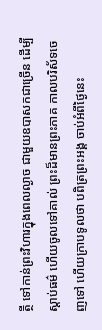ត្ថី ទៅកាន់ព្រះវិហារក្នុងពេលល្ងាច ជាមួយឧបាសកជាច្រើន ដើម្បី ស្តាប់ធម៌ ហើយចូលទៅគាល់ ព្រះដ៏មានព្រះភាគ កាលបរិស័ទចេញទៅ ហើយក្រាបទូលថា បពិត្រព្រះអង្គ ចាប់អំពីថ្ងៃនេះ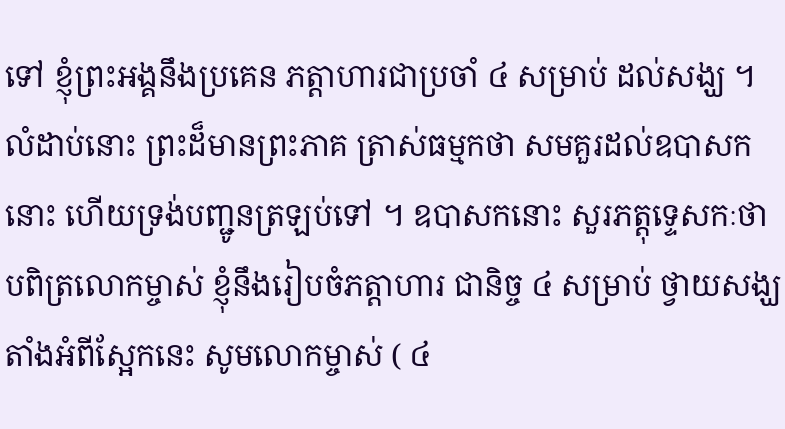ទៅ ខ្ញុំព្រះអង្គនឹងប្រគេន ភត្តាហារជាប្រចាំ ៤ សម្រាប់ ដល់សង្ឃ ។ លំដាប់នោះ ព្រះដ៏មានព្រះភាគ ត្រាស់ធម្មកថា សមគួរដល់ឧបាសកនោះ ហើយទ្រង់បញ្ជូនត្រឡប់ទៅ ។ ឧបាសកនោះ សួរភត្តុទ្ទេសកៈថា បពិត្រលោកម្ចាស់ ខ្ញុំនឹងរៀបចំភត្តាហារ ជានិច្ច ៤ សម្រាប់ ថ្វាយសង្ឃ តាំងអំពីស្អែកនេះ សូមលោកម្ចាស់ ( ៤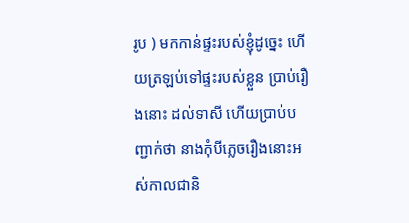រូប ) មកកាន់ផ្ទះរបស់ខ្ញុំដូច្នេះ ហើយត្រឡប់ទៅផ្ទះរបស់ខ្លួន ប្រាប់រឿងនោះ ដល់ទាសី ហើយប្រាប់បញ្ជាក់ថា នាងកុំបីភ្លេចរឿងនោះអស់កាលជានិ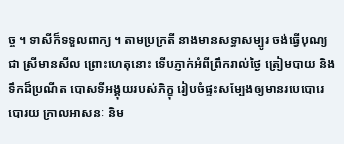ច្ច ។ ទាសីក៏ទទួលពាក្យ ។ តាមប្រក្រតី នាងមានសទ្ធាសម្បូរ ចង់ធ្វើបុណ្យ ជា ស្រីមានសីល ព្រោះហេតុនោះ ទើបភ្ញាក់អំពីព្រឹករាល់ថ្ងៃ ត្រៀមបាយ និង ទឹកដ៏ប្រណីត បោសទីអង្គុយរបស់ភិក្ខុ រៀបចំផ្ទះសម្បែងឲ្យមានរបេបោរេបោរយ ក្រាលអាសនៈ និម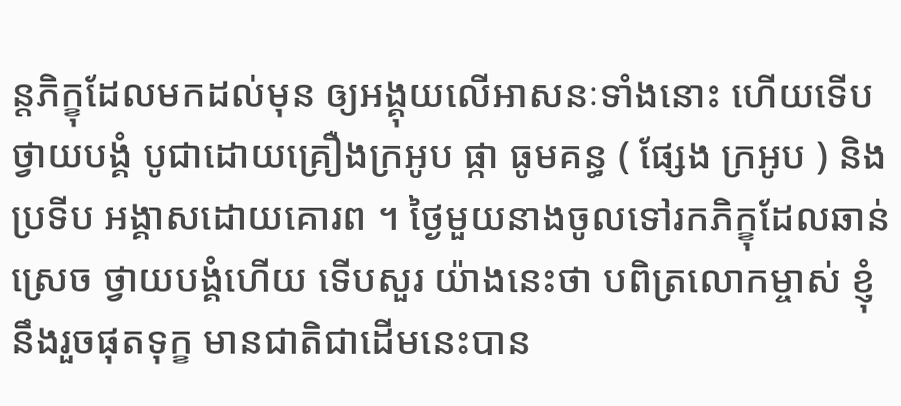ន្តភិក្ខុដែលមកដល់មុន ឲ្យអង្គុយលើអាសនៈទាំងនោះ ហើយទើបថ្វាយបង្គំ បូជាដោយគ្រឿងក្រអូប ផ្កា ធូមគន្ធ ( ផ្សែង ក្រអូប ) និងប្រទីប អង្គាសដោយគោរព ។ ថ្ងៃមួយនាងចូលទៅរកភិក្ខុដែលឆាន់ស្រេច ថ្វាយបង្គំហើយ ទើបសួរ យ៉ាងនេះថា បពិត្រលោកម្ចាស់ ខ្ញុំនឹងរួចផុតទុក្ខ មានជាតិជាដើមនេះបាន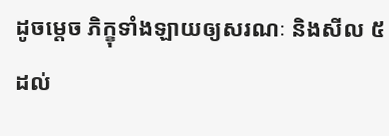ដូចម្តេច ភិក្ខុទាំងឡាយឲ្យសរណៈ និងសីល ៥ ដល់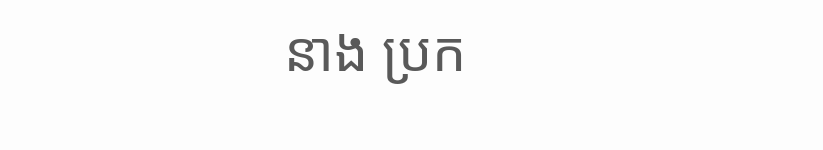នាង ប្រក